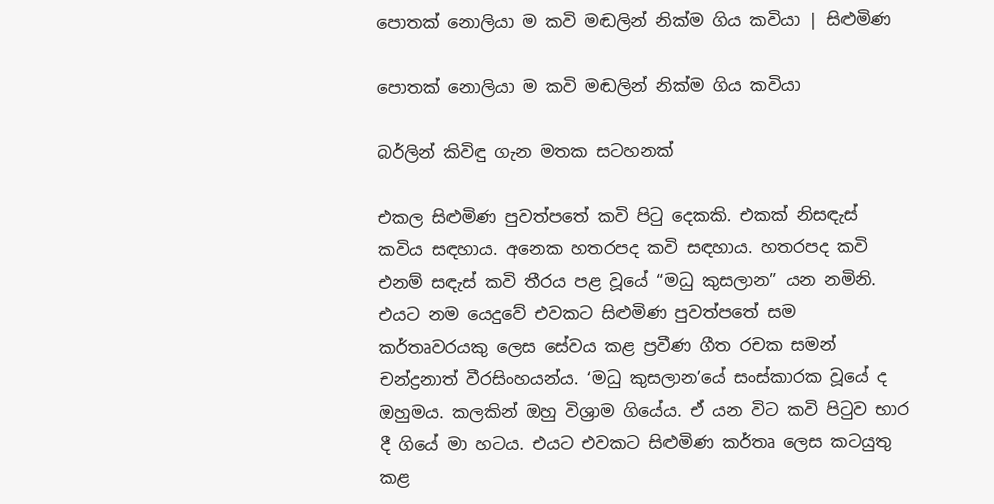පොතක් නොලියා ම කවි මඬලින් නික්ම ගිය කවියා | සිළුමිණ

පොතක් නොලියා ම කවි මඬලින් නික්ම ගිය කවියා

බර්ලින් කිවිඳු ගැන මතක සටහනක්

එකල සිළුමිණ පුවත්පතේ කවි පිටු දෙකකි. එකක් නිසඳැස් කවිය සඳහාය. අනෙක හතරපද කවි සඳහාය. හතරපද කවි එනම් සඳැස් කවි තීරය පළ වූයේ “මධු කුසලාන” යන නමිනි. එයට නම යෙදුවේ එවකට සිළුමිණ පුවත්පතේ සම කර්තෘවරයකු ලෙස සේවය කළ ප්‍රවීණ ගීත රචක සමන් චන්ද්‍රනාත් වීරසිංහයන්ය. ‘මධු කුසලාන’යේ සංස්කාරක වූයේ ද ඔහුමය. කලකින් ඔහු විශ්‍රාම ගියේය. ඒ යන විට කවි පිටුව භාර දී ගියේ මා හටය. එයට එවකට සිළුමිණ කර්තෘ ලෙස කටයුතු කළ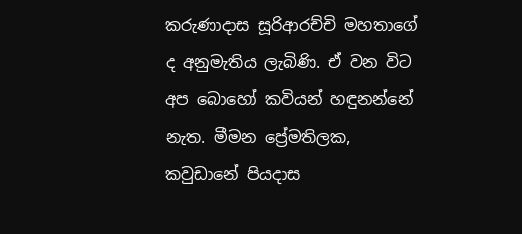කරුණාදාස සූරිආරච්චි මහතාගේ ද අනුමැතිය ලැබිණි. ඒ වන විට අප බොහෝ කවියන් හඳුනන්නේ නැත. මීමන ප්‍රේමතිලක, කවුඩානේ පියදාස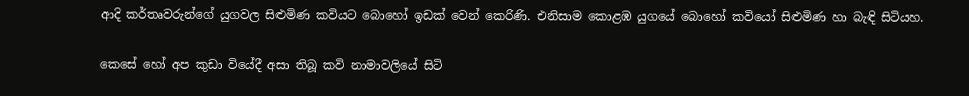ආදි කර්තෘවරුන්ගේ යුගවල සිළුමිණ කවියට බොහෝ ඉඩක් වෙන් කෙරිණි. එනිසාම කොළඹ යුගයේ බොහෝ කවියෝ සිළුමිණ හා බැඳි සිටියහ.

කෙසේ හෝ අප කුඩා වියේදී අසා තිබූ කවි නාමාවලියේ සිටි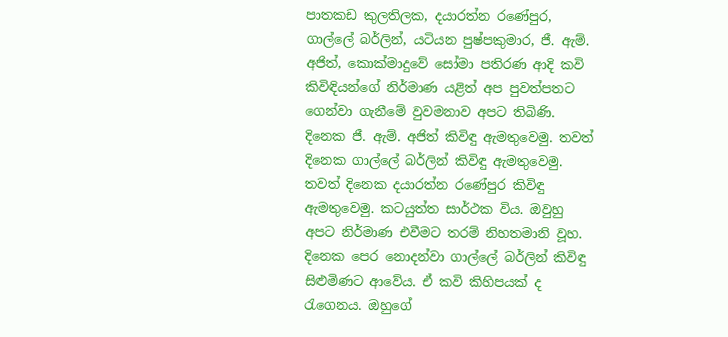පාතකඩ කුලතිලක, දයාරත්න රණේපුර, ගාල්ලේ බර්ලින්, යටියන පුෂ්පකුමාර, ජී. ඇම්. අජිත්, කොක්මාදුවේ සෝමා පතිරණ ආදි කවි කිවිඳියන්ගේ නිර්මාණ යළිත් අප පුවත්පතට ගෙන්වා ගැනීමේ වුවමනාව අපට තිබිණි. දිනෙක ජී. ඇම්. අජිත් කිවිඳු ඇමතුවෙමු. තවත් දිනෙක ගාල්ලේ බර්ලින් කිවිඳු ඇමතුවෙමු. තවත් දිනෙක දයාරත්න රණේපුර කිවිඳු ඇමතුවෙමු. කටයුත්ත සාර්ථක විය. ඔවුහු අපට නිර්මාණ එවීමට තරම් නිහතමානි වූහ. දිනෙක පෙර නොදන්වා ගාල්ලේ බර්ලින් කිවිඳු සිළුමිණට ආවේය. ඒ කවි කිහිපයක් ද රැගෙනය. ඔහුගේ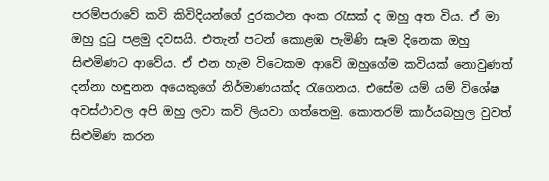පරම්පරාවේ කවි කිවිදියන්ගේ දුරකථන අංක රැසක් ද ඔහු අත විය. ඒ මා ඔහු දුටු පළමු දවසයි. එතැන් පටන් කොළඹ පැමිණි සෑම දිනෙක ඔහු සිළුමිණට ආවේය. ඒ එන හැම විටෙකම ආවේ ඔහුගේම කවියක් නොවුණත් දන්නා හඳුනන අයෙකුගේ නිර්මාණයක්ද රැගෙනය. එසේම යම් යම් විශේෂ අවස්ථාවල අපි ඔහු ලවා කවි ලියවා ගත්තෙමු. කොතරම් කාර්යබහුල වුවත් සිළුමිණ කරන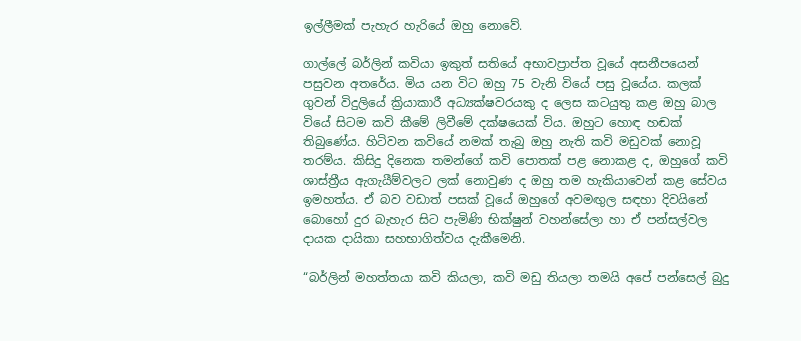ඉල්ලීමක් පැහැර හැරියේ ඔහු නොවේ.

ගාල්ලේ බර්ලින් කවියා ඉකුත් සතියේ අභාවප්‍රාප්ත වූයේ අසනීපයෙන් පසුවන අතරේය. මිය යන විට ඔහු 75 වැනි වියේ පසු වූයේය. කලක් ගුවන් විදුලියේ ක්‍රියාකාරී අධ්‍යක්ෂවරයකු ද ලෙස කටයුතු කළ ඔහු බාල වියේ සිටම කවි කීමේ ලිවීමේ දක්ෂයෙක් විය. ඔහුට හොඳ හඬක් තිබුණේය. හිටිවන කවියේ නමක් තැබු ඔහු නැති කවි මඩුවක් නොවූ තරම්ය. කිසිදු දිනෙක තමන්ගේ කවි පොතක් පළ නොකළ ද, ඔහුගේ කවි ශාස්ත්‍රීය ඇගැයීම්වලට ලක් නොවුණ ද ඔහු තම හැකියාවෙන් කළ සේවය ඉමහත්ය. ඒ බව වඩාත් පසක් වූයේ ඔහුගේ අවමඟුල සඳහා දිවයිනේ බොහෝ දුර බැහැර සිට පැමිණි භික්ෂුන් වහන්සේලා හා ඒ පන්සල්වල දායක දායිකා සහභාගිත්වය දැකීමෙනි.

“බර්ලින් මහත්තයා කවි කියලා, කවි මඩු තියලා තමයි අපේ පන්ස‍ෙල් බුදු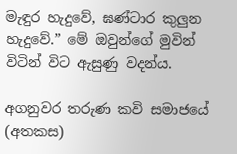මැඳුර හැදුවේ, ඝණ්ටාර කුලුන හැදුවේ.” මේ ඔවුන්ගේ මුවින් විටින් විට ඇසුණු වදන්ය.

අගනුවර තරුණ කවි සමාජයේ (අතකස)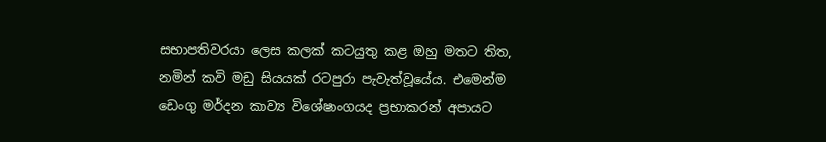සභාපතිවරයා ලෙස කලක් කටයුතු කළ ඔහු මතට තිත, නමින් කවි මඩු සියයක් රටපුරා පැවැත්වූයේය. එමෙන්ම ඩෙංගු මර්දන කාව්‍ය විශේෂාංගයද ප්‍රභාකරන් අපායට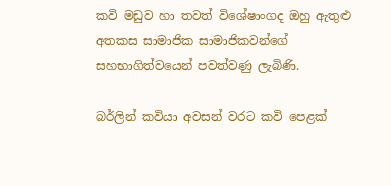කවි මඩුව හා තවත් විශේෂාංගද ඔහු ඇතුළු අතකස සාමාජික සාමාජිකවන්ගේ සහභාගිත්වයෙන් පවත්වණු ලැබිණි.

බර්ලින් කවියා අවසන් වරට කවි පෙළක්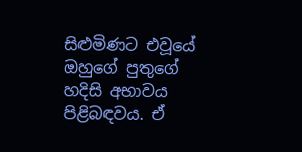සිළුමිණට එවූයේ ඔහුගේ පුතුගේ හදිසි අභාවය පිළිබඳවය. ඒ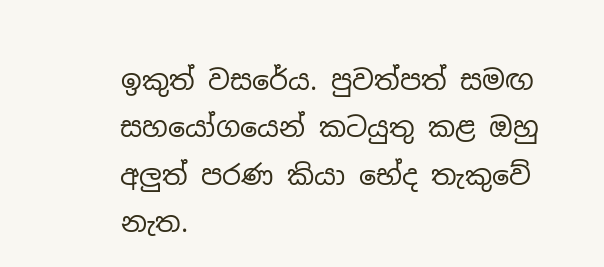ඉකුත් වසරේය. පුවත්පත් සමඟ සහයෝගයෙන් කටයුතු කළ ඔහු අලුත් පරණ කියා භේද තැකුවේ නැත.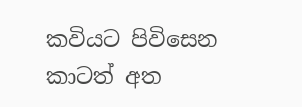කවියට පිවිසෙන කාටත් අත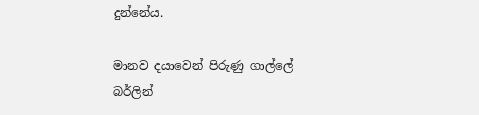දුන්නේය.

මානව දයාවෙන් පිරුණු ගාල්ලේ බර්ලින්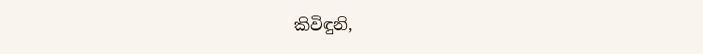කිවිඳුනි,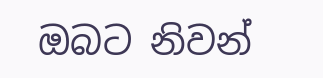ඔබට නිවන්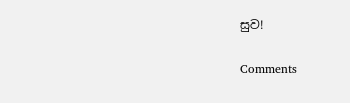සුව!

Comments